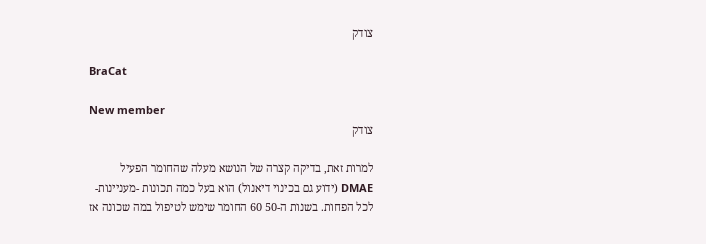צודק

BraCat

New member
צודק

למרות זאת, בדיקה קצרה של הנושא מעלה שהחומר הפעיל DMAE (ידוע גם בכינוי דיאנול) הוא בעל כמה תכונות -מעניינות- לכל הפחות. בשנות ה-50 60 החומר שימש לטיפול במה שכונה אז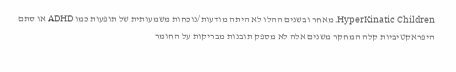HyperKinatic Children. מאחר ובשנים ההלו לא היתה מודעות/נוכחות משמעותית של תופעות כמו ADHD או סתם היפראקטיביות קלה המחקר משנים אלה לא מספק תובנות מבריקות על החומר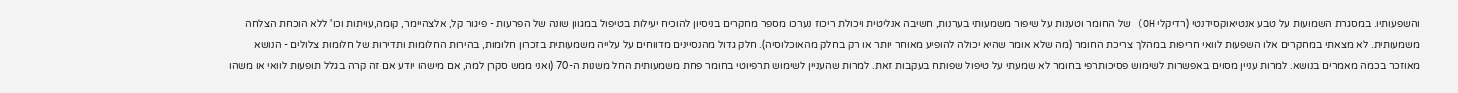והשפעותיו. במסגרת השמועות על טבע אנטיאוקסידנטי (רדיקלי OH) של החומר וטענות על שיפור משמעותי בערנות, חשיבה אנליטית ויכולת ריכוז נערכו מספר מחקרים בניסיון להוכיח יעילות בטיפול במגוון שונה של הפרעות - פיגור קל, אלצהיימר, קומה,עויתות וכו' ללא הוכחת הצלחה משמעותית. לא מצאתי במחקרים אלו השפעות לוואי חריפות במהלך צריכת החומר (מה שלא אומר שהיא יכולה להופיע מאוחר יותר או רק בחלק מהאוכלוסיה). חלק גדול מהנסיינים מדווחים על עלייה משמעותית בזכרון חלומות, בהירות החלומות ותדירות של חלומות צלולים - הנושא מאוזכר בכמה מאמרים בנושא. למרות עניין מסוים באפשרות לשימוש פסיכותרפי בחומר לא שמעתי על טיפול שפותח בעקבות זאת. למרות שהעניין לשימוש תרפיוטי בחומר פחת משמעותית החל משנות ה-70 (ואני ממש סקרן למה, אם מישהו יודע אם זה קרה בגלל תופעות לוואי או משהו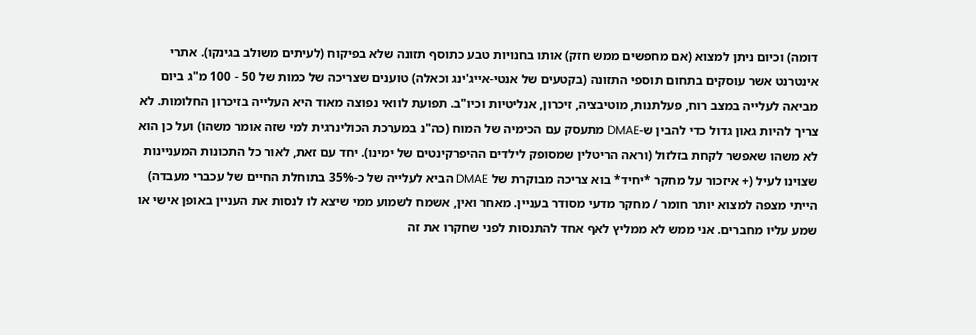דומה) וכיום ניתן למצוא (אם מחפשים ממש חזק) אותו בחנויות טבע כתוסף תזונה שלא בפיקוח (לעיתים משולב בגינקו). אתרי אינטרנט אשר עוסקים בתחום תוספי התזונה (בקטעים של אנטי-אייג'ינג וכאלה) טוענים שצריכה של כמות של 50 - 100 מ"ג ביום מביאה לעלייה במצב רוח, פעלתנות, מוטיבציה, זיכרון, אנליטיות וכיו"ב. תפועת לוואי נפוצה מאוד היא העלייה בזיכרון החלומות. לא צריך להיות גאון גדול כדי להבין ש-DMAE מתעסק עם הכימיה של המוח (כה"נ במערכת הכולינרגית למי שזה אומר משהו) ועל כן הוא לא משהו שאפשר לקחת בזלזול (וראה הריטלין שמסופק לילדים ההיפרקינטים של ימינו). יחד עם זאת, לאור כל התכונות המעניינות שצוינו לעיל (+ איזכור על מחקר *יחיד* בוא צריכה מבוקרת של DMAE הביא לעלייה של כ-35% בתוחלת החיים של עכברי מעבדה) הייתי מצפה למצוא יותר חומר / מחקר מדעי מסודר בעניין. מאחר ואין, אשמח לשמוע ממי שיצא לו לנסות את העניין באופן אישי או שמע עליו מחברים. אני ממש לא ממליץ לאף אחד להתנסות לפני שחקרו את זה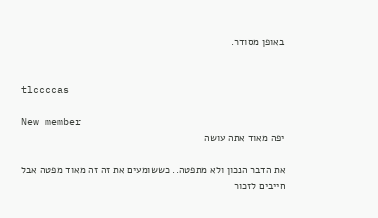באופן מסודר.


tlccccas

New member
יפה מאוד אתה עושה

את הדבר הנכון ולא מתפטה.. כששומעים את זה זה מאוד מפטה אבל חייבים לזכור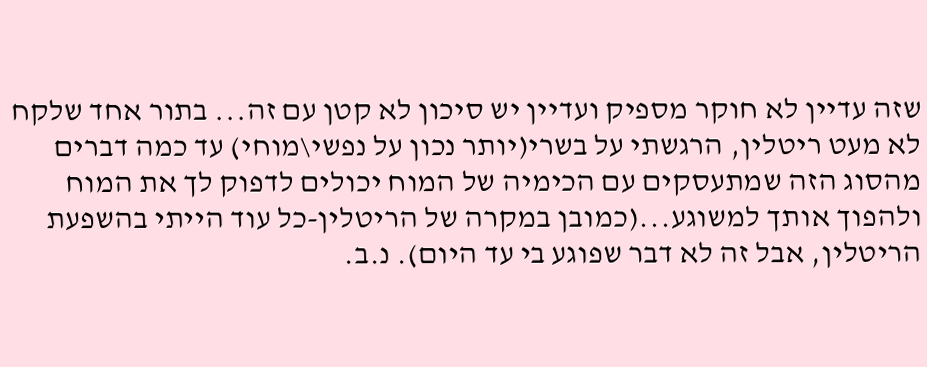שזה עדיין לא חוקר מספיק ועדיין יש סיכון לא קטן עם זה... בתור אחד שלקח לא מעט ריטלין, הרגשתי על בשרי(יותר נכון על נפשי\מוחי) עד כמה דברים מהסוג הזה שמתעסקים עם הכימיה של המוח יכולים לדפוק לך את המוח ולהפוך אותך למשוגע...(כמובן במקרה של הריטלין-כל עוד הייתי בהשפעת הריטלין, אבל זה לא דבר שפוגע בי עד היום). נ.ב.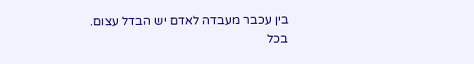בין עכבר מעבדה לאדם יש הבדל עצום. בכל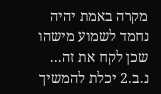מקרה באמת יהיה נחמד לשמוע מישהו שכן לקח את זה... נ.ב.2 יכלת להמשיך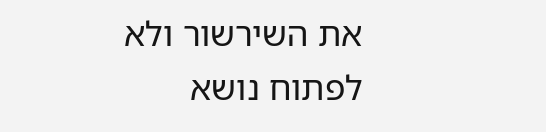את השירשור ולא לפתוח נושא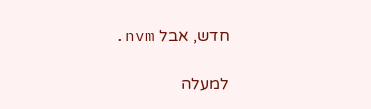חדש, אבל nvm.

למעלה